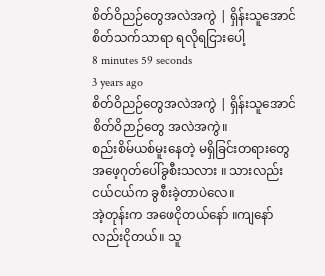စိတ်ဝိညဉ်တွေအလဲအကွဲ | ရှိန်းသူအောင်
စိတ်သက်သာရာ ရလိုရငြားပေါ့
8 minutes 59 seconds
3 years ago
စိတ်ဝိညဉ်တွေအလဲအကွဲ | ရှိန်းသူအောင်
စိတ်ဝိဉာဉ်တွေ အလဲအကွဲ။
စည်းစိမ်ယစ်မူးနေတဲ့ မရှိခြင်းတရားတွေ အဖေ့ဂုတ်ပေါ်ခွစီးသလား ။ သားလည်းငယ်ငယ်က ခွစီးခဲ့တာပဲလေ။
အဲ့တုန်းက အဖေငိုတယ်နော် ။ကျနော်လည်းငိုတယ်။ သူ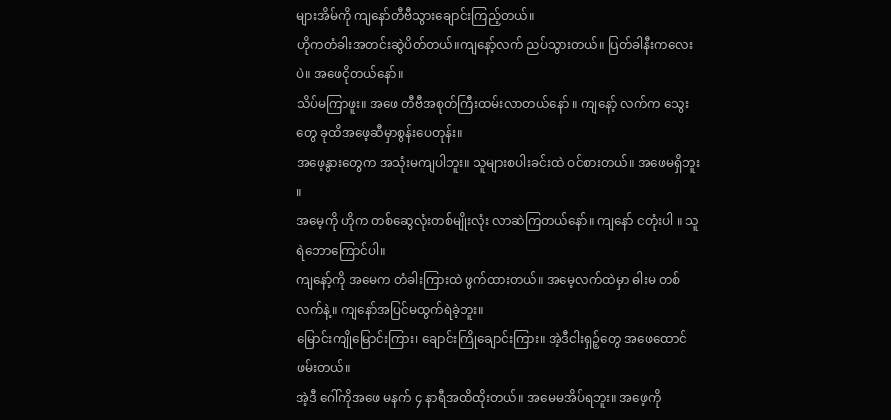များအိမ်ကို ကျနော်တီဗီသွားချောင်းကြည့်တယ်။
ဟိုကတံခါးအတင်းဆွဲပိတ်တယ်။ကျနော့်လက် ညပ်သွားတယ်။ ပြတ်ခါနီးကလေးပဲ။ အဖေငိုတယ်နော်။
သိပ်မကြာဖူး။ အဖေ တီဗီအစုတ်ကြီးထမ်းလာတယ်နော် ။ ကျနော့် လက်က သွေးတွေ ခုထိအဖေ့ဆီမှာစွန်းပေတုန်း။
အဖေ့နွားတွေက အသုံးမကျပါဘူး။ သူများစပါးခင်းထဲ ဝင်စားတယ်။ အဖေမရှိဘူး ။
အမေ့ကို ဟိုက တစ်ဆွေလုံးတစ်မျိုးလုံး လာဆဲကြတယ်နော်။ ကျနော် ငတုံးပါ ။ သူရဲဘောကြောင်ပါ။
ကျနော့်ကို အမေက တံခါးကြားထဲ ဖွက်ထားတယ်။ အမေ့လက်ထဲမှာ ဓါးမ တစ်လက်နဲ့။ ကျနော်အပြင်မထွက်ရဲခဲ့ဘူး။
မြောင်းကျိုမြောင်းကြား၊ ချောင်းကြိုချောင်းကြား။ အဲ့ဒီငါးရှဉ့်တွေ အဖေထောင်ဖမ်းတယ်။
အဲ့ဒီ ဂေါ်ကိုအဖေ မနက် ၄ နာရီအထိထိုးတယ်။ အမေမအိပ်ရဘူး။ အဖေ့ကို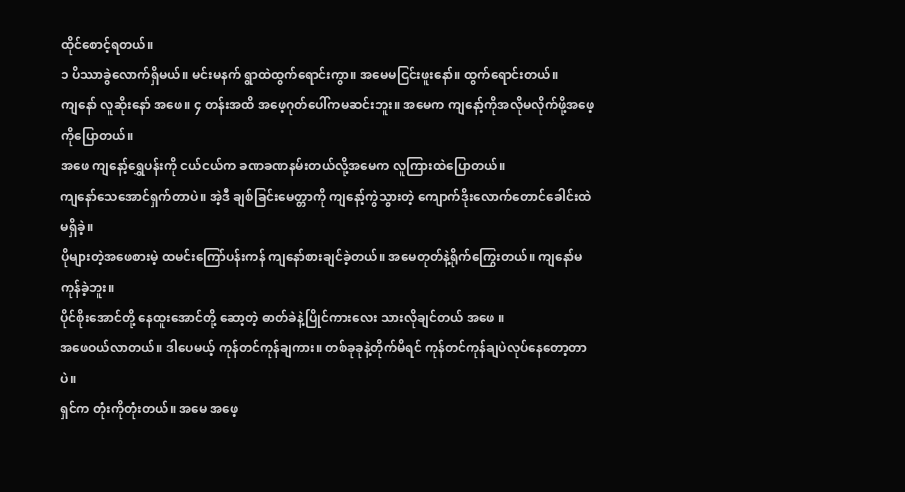ထိုင်စောင့်ရတယ်။
၁ ပိဿာခွဲလောက်ရှိမယ်။ မင်းမနက် ရွာထဲထွက်ရောင်းကွာ။ အမေမငြင်းဖူးနော်။ ထွက်ရောင်းတယ်။
ကျနော် လူဆိုးနော် အဖေ။ ၄ တန်းအထိ အဖေ့ဂုတ်ပေါ်ကမဆင်းဘူး။ အမေက ကျနော့်ကိုအလိုမလိုက်ဖို့အဖေ့ကိုပြောတယ်။
အဖေ ကျနော့်ရွှေပန်းကို ငယ်ငယ်က ခဏခဏနမ်းတယ်လို့အမေက လူကြားထဲပြောတယ်။
ကျနော်သေအောင်ရှက်တာပဲ။ အဲ့ဒီ ချစ်ခြင်းမေတ္တာကို ကျနော့်ကွဲသွားတဲ့ ကျောက်ဒိုးလောက်တောင်ခေါင်းထဲမရှိခဲ့။
ပိုများတဲ့အဖေစားမဲ့ ထမင်းကြော်ပန်းကန် ကျနော်စားချင်ခဲ့တယ်။ အမေတုတ်နဲ့ရိုက်ကြွေးတယ်။ ကျနော်မကုန်ခဲ့ဘူး။
ပိုင်စိုးအောင်တို့ နေထူးအောင်တို့ ဆော့တဲ့ ဓာတ်ခဲနဲ့ပြိုင်ကားလေး သားလိုချင်တယ် အဖေ ။
အဖေဝယ်လာတယ်။ ဒါပေမယ့် ကုန်တင်ကုန်ချကား။ တစ်ခုခုနဲ့တိုက်မိရင် ကုန်တင်ကုန်ချပဲလုပ်နေတော့တာပဲ။
ရှင်က တုံးကိုတုံးတယ်။ အမေ အဖေ့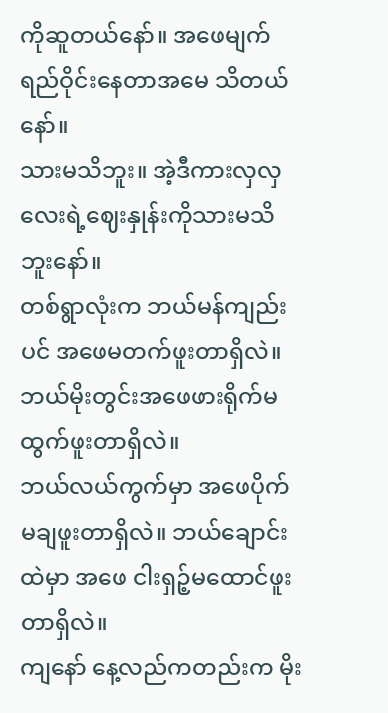ကိုဆူတယ်နော်။ အဖေမျက်ရည်ဝိုင်းနေတာအမေ သိတယ်နော်။
သားမသိဘူး။ အဲ့ဒီကားလှလှလေးရဲ့ဈေးနှုန်းကိုသားမသိဘူးနော်။
တစ်ရွာလုံးက ဘယ်မန်ကျည်းပင် အဖေမတက်ဖူးတာရှိလဲ။ ဘယ်မိုးတွင်းအဖေဖားရိုက်မထွက်ဖူးတာရှိလဲ။
ဘယ်လယ်ကွက်မှာ အဖေပိုက်မချဖူးတာရှိလဲ။ ဘယ်ချောင်းထဲမှာ အဖေ ငါးရှဉ့်မထောင်ဖူးတာရှိလဲ။
ကျနော် နေ့လည်ကတည်းက မိုး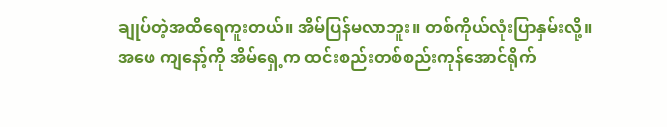ချုပ်တဲ့အထိရေကူးတယ်။ အိမ်ပြန်မလာဘူး။ တစ်ကိုယ်လုံးပြာနှမ်းလို့။
အဖေ ကျနော့်ကို အိမ်ရှေ့က ထင်းစည်းတစ်စည်းကုန်အောင်ရိုက်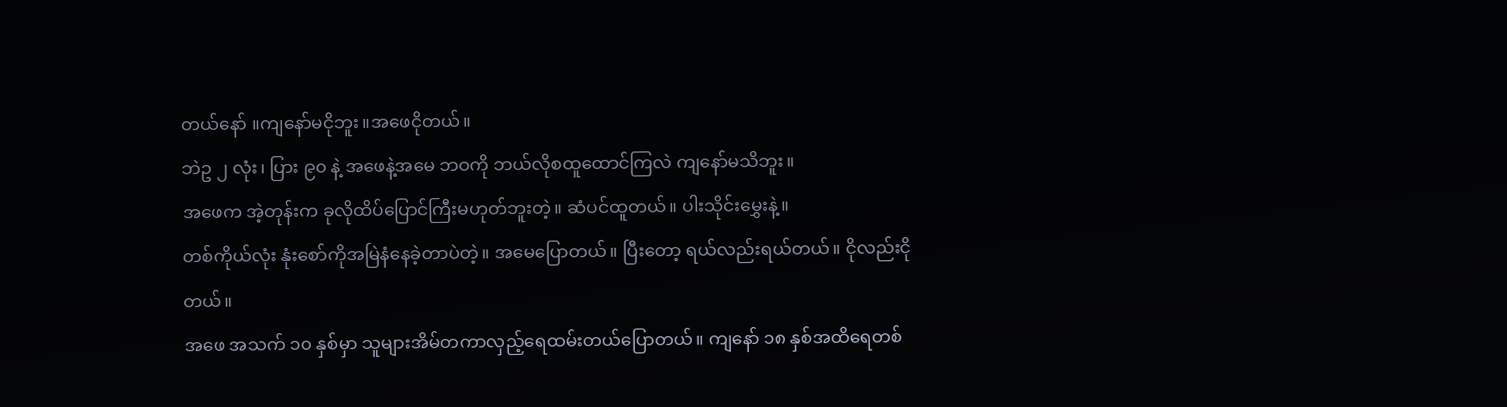တယ်နော် ။ကျနော်မငိုဘူး။အဖေငိုတယ်။
ဘဲဥ ၂ လုံး၊ ပြား ၉၀ နဲ့ အဖေနဲ့အမေ ဘဝကို ဘယ်လိုစထူထောင်ကြလဲ ကျနော်မသိဘူး။
အဖေက အဲ့တုန်းက ခုလိုထိပ်ပြောင်ကြီးမဟုတ်ဘူးတဲ့။ ဆံပင်ထူတယ်။ ပါးသိုင်းမွှေးနဲ့။
တစ်ကိုယ်လုံး နုံးစော်ကိုအမြဲနံနေခဲ့တာပဲတဲ့။ အမေပြောတယ်။ ပြီးတော့ ရယ်လည်းရယ်တယ်။ ငိုလည်းငိုတယ်။
အဖေ အသက် ၁၀ နှစ်မှာ သူများအိမ်တကာလှည့်ရေထမ်းတယ်ပြောတယ်။ ကျနော် ၁၈ နှစ်အထိရေတစ်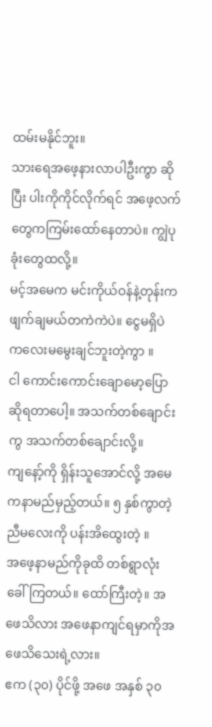ထမ်းမနိုင်ဘူး။
သားရေအဖေ့နားလာပါဦးကွာ ဆိုပြီး ပါးကိုကိုင်လိုက်ရင် အဖေ့လက်တွေကကြမ်းထော်နေတာပဲ။ ကျွဲပုခုံးတွေထလို့။
မင့်အမေက မင်းကိုယ်ဝန်နဲ့တုန်းက ဖျက်ချမယ်တကဲကဲပဲ။ ငွေမရှိပဲ ကလေးမမွေးချင်ဘူးတဲ့ကွာ ။
ငါ ကောင်းကောင်းချောမော့ပြောဆိုရတာပေါ့။ အသက်တစ်ချောင်းကွ အသက်တစ်ချောင်းလို့။
ကျနော့်ကို ရှိန်းသူအောင်လို့ အမေကနာမည်မှည့်တယ်။ ၅ နှစ်ကွာတဲ့ ညီမလေးကို ပန်းအိထွေးတဲ့ ။
အဖေ့နာမည်ကိုခုထိ တစ်ရွာလုံးခေါ်ကြတယ်။ ထော်ကြီးတဲ့။ အဖေသိလား အဖေနာကျင်ရမှာကိုအဖေသိသေးရဲ့လား။
ဧက (၃၀) ပိုင်ဖို့ အဖေ အနှစ် ၃၀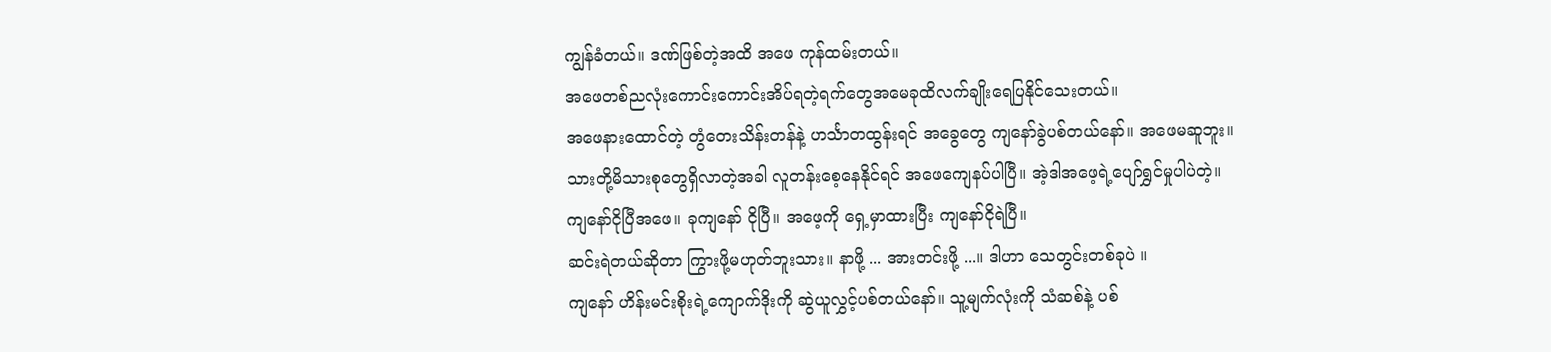ကျွန်ခံတယ်။ ဒဏ်ဖြစ်တဲ့အထိ အဖေ ကုန်ထမ်းတယ်။
အဖေတစ်ညလုံးကောင်းကောင်းအိပ်ရတဲ့ရက်တွေအမေခုထိလက်ချိုးရေပြနိုင်သေးတယ်။
အဖေနားထောင်တဲ့ တွံတေးသိန်းတန်နဲ့ ဟင်္သာတထွန်းရင် အခွေတွေ ကျနော်ခွဲပစ်တယ်နော်။ အဖေမဆူဘူး။
သားတို့မိသားစုတွေရှိလာတဲ့အခါ လူတန်းစေ့နေနိုင်ရင် အဖေကျေနပ်ပါပြီ။ အဲ့ဒါအဖေ့ရဲ့ပျော်ရွှင်မှုပါပဲတဲ့။
ကျနော်ငိုပြီအဖေ။ ခုကျနော် ငိုပြီ။ အဖေ့ကို ရှေ့မှာထားပြီး ကျနော်ငိုရဲပြီ။
ဆင်းရဲတယ်ဆိုတာ ကြွားဖို့မဟုတ်ဘူးသား။ နာဖို့ ... အားတင်းဖို့ ...။ ဒါဟာ သေတွင်းတစ်ခုပဲ ။
ကျနော် ဟိန်းမင်းစိုးရဲ့ကျောက်ဒိုးကို ဆွဲယူလွှင့်ပစ်တယ်နော်။ သူ့မျက်လုံးကို သံဆစ်နဲ့ ပစ်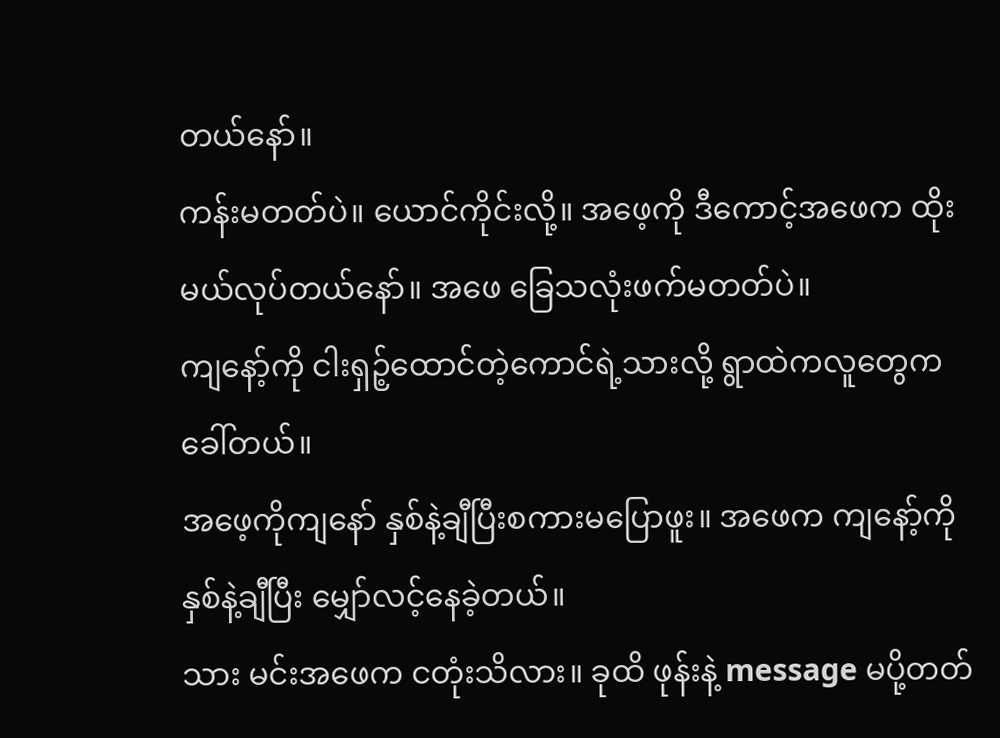တယ်နော်။
ကန်းမတတ်ပဲ။ ယောင်ကိုင်းလို့။ အဖေ့ကို ဒီကောင့်အဖေက ထိုးမယ်လုပ်တယ်နော်။ အဖေ ခြေသလုံးဖက်မတတ်ပဲ။
ကျနော့်ကို ငါးရှဉ့်ထောင်တဲ့ကောင်ရဲ့သားလို့ ရွာထဲကလူတွေကခေါ်တယ်။
အဖေ့ကိုကျနော် နှစ်နဲ့ချီပြီးစကားမပြောဖူး။ အဖေက ကျနော့်ကိုနှစ်နဲ့ချီပြီး မျှော်လင့်နေခဲ့တယ်။
သား မင်းအဖေက ငတုံးသိလား။ ခုထိ ဖုန်းနဲ့ message မပို့တတ်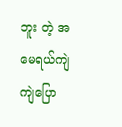ဘူး တဲ့ အမေရယ်ကျဲကျဲပြော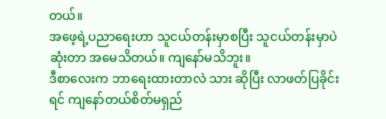တယ်။
အဖေ့ရဲ့ပညာရေးဟာ သူငယ်တန်းမှာစပြီး သူငယ်တန်းမှာပဲဆုံးတာ အမေသိတယ်။ ကျနော်မသိဘူး။
ဒီစာလေးက ဘာရေးထားတာလဲ သား ဆိုပြီး လာဖတ်ပြခိုင်းရင် ကျနော်တယ်စိတ်မရှည်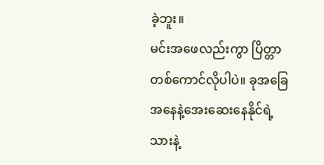ခဲ့ဘူး။
မင်းအဖေလည်းကွာ ပြိတ္တာတစ်ကောင်လိုပါပဲ။ ခုအခြေအနေနဲ့အေးဆေးနေနိုင်ရဲ့သားနဲ့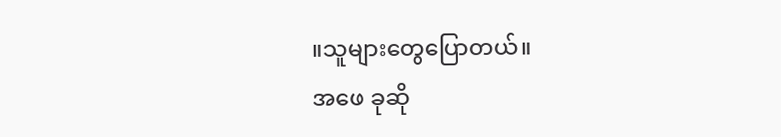။သူများတွေပြောတယ်။
အဖေ ခုဆို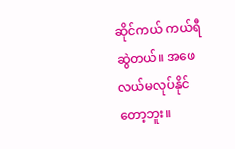ဆိုင်ကယ် ကယ်ရီဆွဲတယ်။ အဖေလယ်မလုပ်နိုင်တော့ဘူး။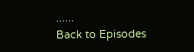......
Back to Episodes